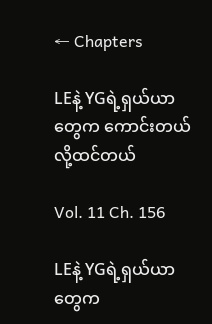← Chapters

LEနဲ့ YGရဲ့ရှယ်ယာတွေက ကောင်းတယ်လို့ထင်တယ်

Vol. 11 Ch. 156

LEနဲ့ YGရဲ့ရှယ်ယာတွေက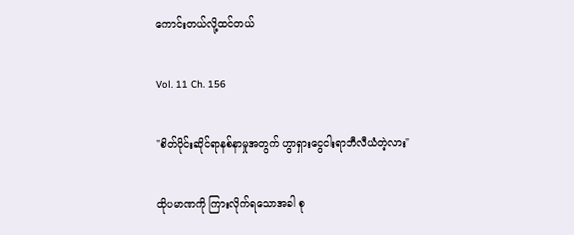ကောင်းတယ်လို့ထင်တယ်

Vol. 11 Ch. 156

"စိတ်ပိုင်းဆိုင်ရာနစ်နာမှုအတွက် ဟွာရှားငွေငါးရာဘီလီယံတဲ့လား"

ထိုပမာဏကို ကြားလိုက်ရသောအခါ စု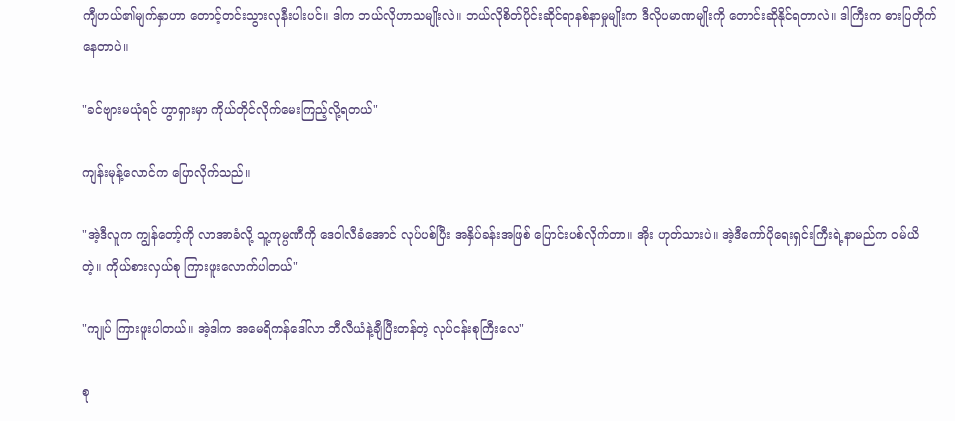ကျီဟယ်၏မျက်နှာဟာ တောင့်တင်းသွားလုနီးပါးပင်။ ဒါက ဘယ်လိုဟာသမျိုးလဲ။ ဘယ်လိုစိတ်ပိုင်းဆိုင်ရာနစ်နာမှုမျိုးက ဒီလိုပမာဏမျိုးကို တောင်းဆိုနိုင်ရတာလဲ။ ဒါကြီးက ဓားပြတိုက်နေတာပဲ။

"ခင်ဗျားမယုံရင် ဟွာရှားမှာ ကိုယ်တိုင်လိုက်မေးကြည့်လို့ရတယ်"

ကျန်းမုန့်လောင်က ပြောလိုက်သည်။

"အဲ့ဒီလူက ကျွန်တော့်ကို လာအာခံလို့ သူ့ကုမ္ပဏီကို ဒေဝါလီခံအောင် လုပ်ပစ်ပြီး အနှိပ်ခန်းအဖြစ် ပြောင်းပစ်လိုက်တာ။ အိုး ဟုတ်သားပဲ။ အဲ့ဒီကော်ပိုရေးရှင်းကြီးရဲ့နာမည်က ဝမ်ယိတဲ့။ ကိုယ်စားလှယ်စု ကြားဖူးလောက်ပါတယ်"

"ကျုပ် ကြားဖူးပါတယ်။ အဲ့ဒါက အမေရိကန်ဒေါ်လာ ဘီလီယံနဲ့ချီပြီးတန်တဲ့ လုပ်ငန်းစုကြီးလေ"

စု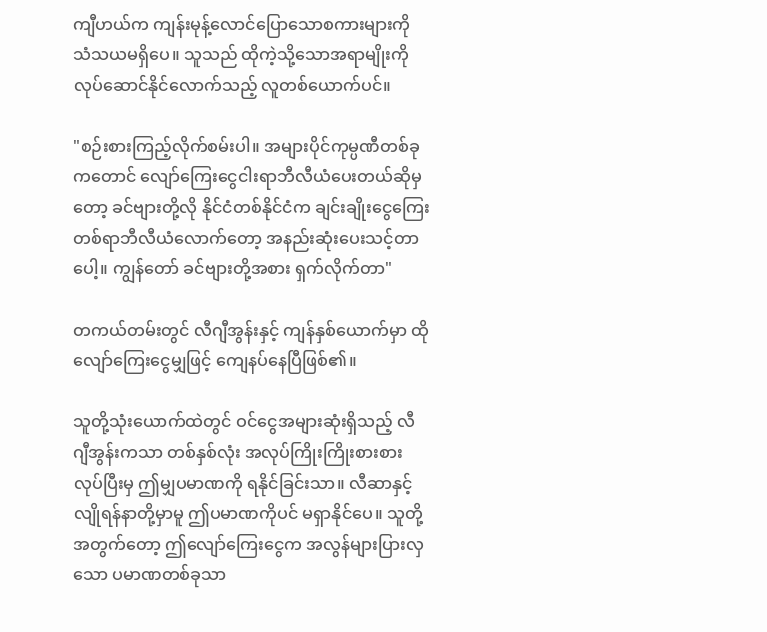ကျီဟယ်က ကျန်းမုန့်လောင်ပြောသောစကားများကို သံသယမရှိပေ။ သူသည် ထိုကဲ့သို့သောအရာမျိုးကို လုပ်ဆောင်နိုင်လောက်သည့် လူတစ်ယောက်ပင်။

"စဉ်းစားကြည့်လိုက်စမ်းပါ။ အများပိုင်ကုမ္ပဏီတစ်ခုကတောင် လျော်ကြေးငွေငါးရာဘီလီယံပေးတယ်ဆိုမှတော့ ခင်ဗျားတို့လို နိုင်ငံတစ်နိုင်ငံက ချင်းချိုးငွေကြေးတစ်ရာဘီလီယံလောက်တော့ အနည်းဆုံးပေးသင့်တာပေါ့။ ကျွန်တော် ခင်ဗျားတို့အစား ရှက်လိုက်တာ"

တကယ်တမ်းတွင် လီဂျီအွန်းနှင့် ကျန်နှစ်ယောက်မှာ ထိုလျော်ကြေးငွေမျှဖြင့် ကျေနပ်နေပြီဖြစ်၏။

သူတို့သုံးယောက်ထဲတွင် ဝင်ငွေအများဆုံးရှိသည့် လီဂျီအွန်းကသာ တစ်နှစ်လုံး အလုပ်ကြိုးကြိုးစားစားလုပ်ပြီးမှ ဤမျှပမာဏကို ရနိုင်ခြင်းသာ။ လီဆာနှင့် လျိုရန်နာတို့မှာမူ ဤပမာဏကိုပင် မရှာနိုင်ပေ။ သူတို့အတွက်တော့ ဤလျော်ကြေးငွေက အလွန်များပြားလှသော ပမာဏတစ်ခုသာ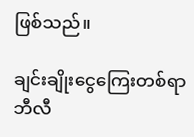ဖြစ်သည်။

ချင်းချိုးငွေကြေးတစ်ရာဘီလီ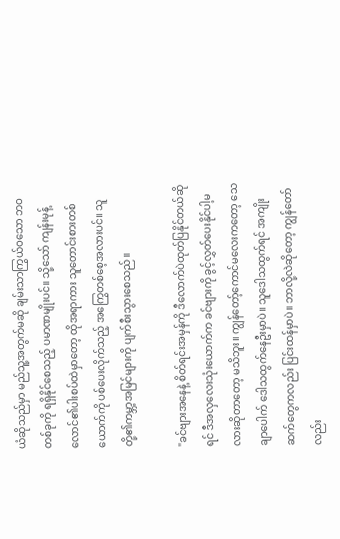ယံဆိုသည်မှာ မည်သူ့အတွက်မဆို ချမ်းသာကြွယ်ဝသော ဘဝတစ်ခုကို ရရှိနိုင်စေသည့် ပမာဏမျိုးပင်။ သို့သော် ကျန်းမုန့်လောင်၏ပါးစပ်ထဲမှာတော့ ထိုအရာကား သူတောင်းစားတစ်ယောက်ကို ပစ်ပေးလိုက်သည့် အကြွေတစ်စေ့အလားပင်။ သူတို့၏ကမ္ဘာ့အမြင်များကို ပျက်စီးသွားစေသည်။

"ခင်ဗျားအနေနဲ့ စိတ်ရင်းအမှန်ကို ဒီလောက်ပဲထုတ်ပြနိုင်တယ်ဆိုရင် ဒီအလှလေးသုံးယောက်က ခင်ဗျားကို ခွင့်လွှတ်ပေးနိုင်ပါ့မလားဆိုတာတော့ မသိဘူး။ ကျွန်တော့်ကောင်မလေးကတော့ သေချာပေါက် ဒေါသထွက်နေဦးမှာပဲ။ သူဒေါသထွက်ရင် အကျိုးဆက်တွေကလည်း ပြင်းထန်မှာပဲ။ ဘာလို့လဲဆိုတော့ ကျွန်တော်လည်း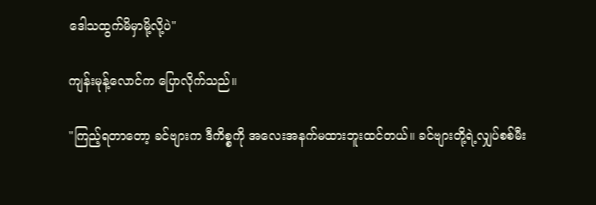ဒေါသထွက်မိမှာမို့လို့ပဲ"

ကျန်းမုန့်လောင်က ပြောလိုက်သည်။

"ကြည့်ရတာတော့ ခင်ဗျားက ဒီကိစ္စကို အလေးအနက်မထားဘူးထင်တယ်။ ခင်ဗျားတို့ရဲ့လျှပ်စစ်မီး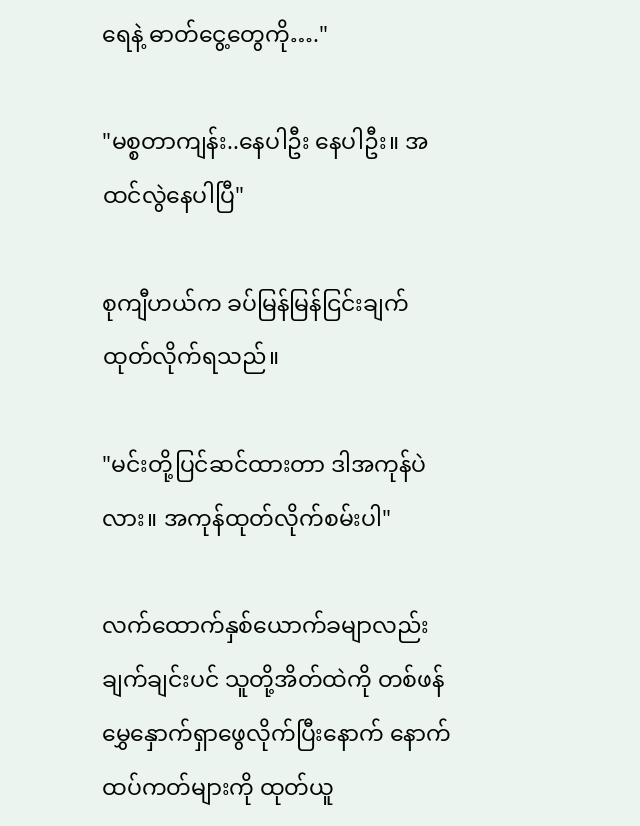ရေနဲ့ ဓာတ်ငွေ့တွေကို…."

"မစ္စတာကျန်း..နေပါဦး နေပါဦး။ အထင်လွဲနေပါပြီ"

စုကျီဟယ်က ခပ်မြန်မြန်ငြင်းချက်ထုတ်လိုက်ရသည်။

"မင်းတို့ပြင်ဆင်ထားတာ ဒါအကုန်ပဲလား။ အကုန်ထုတ်လိုက်စမ်းပါ"

လက်ထောက်နှစ်ယောက်ခမျာလည်း ချက်ချင်းပင် သူတို့အိတ်ထဲကို တစ်ဖန်မွှေနှောက်ရှာဖွေလိုက်ပြီးနောက် နောက်ထပ်ကတ်များကို ထုတ်ယူ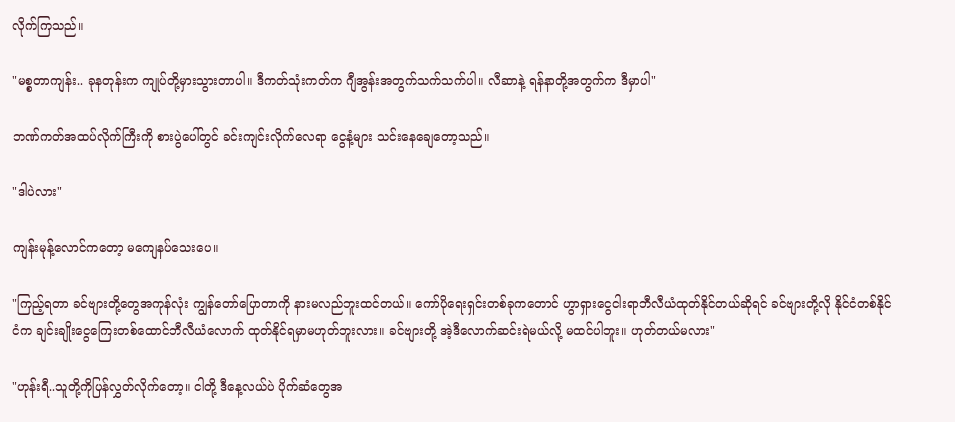လိုက်ကြသည်။

"မစ္စတာကျန်း.. ခုနတုန်းက ကျုပ်တို့မှားသွားတာပါ။ ဒီကတ်သုံးကတ်က ဂျီအွန်းအတွက်သက်သက်ပါ။ လီဆာနဲ့ ရန်နာတို့အတွက်က ဒီမှာပါ"

ဘဏ်ကတ်အထပ်လိုက်ကြီးကို စားပွဲပေါ်တွင် ခင်းကျင်းလိုက်လေရာ ငွေနံ့များ သင်းနေချေတော့သည်။

"ဒါပဲလား"

ကျန်းမုန့်လောင်ကတော့ မကျေနပ်သေးပေ။

"ကြည့်ရတာ ခင်ဗျားတို့တွေအကုန်လုံး ကျွန်တော်ပြောတာကို နားမလည်ဘူးထင်တယ်။ ကော်ပိုရေးရှင်းတစ်ခုကတောင် ဟွာရှားငွေငါးရာဘီလီယံထုတ်နိုင်တယ်ဆိုရင် ခင်ဗျားတို့လို နိုင်ငံတစ်နိုင်ငံက ချင်းချိုးငွေကြေးတစ်ထောင်ဘီလီယံလောက် ထုတ်နိုင်ရမှာမဟုတ်ဘူးလား။ ခင်ဗျားတို့ အဲ့ဒီလောက်ဆင်းရဲမယ်လို့ မထင်ပါဘူး။ ဟုတ်တယ်မလား"

"ဟုန်းရီ..သူတို့ကိုပြန်လွှတ်လိုက်တော့။ ငါတို့ ဒီနေ့လယ်ပဲ ပိုက်ဆံတွေအ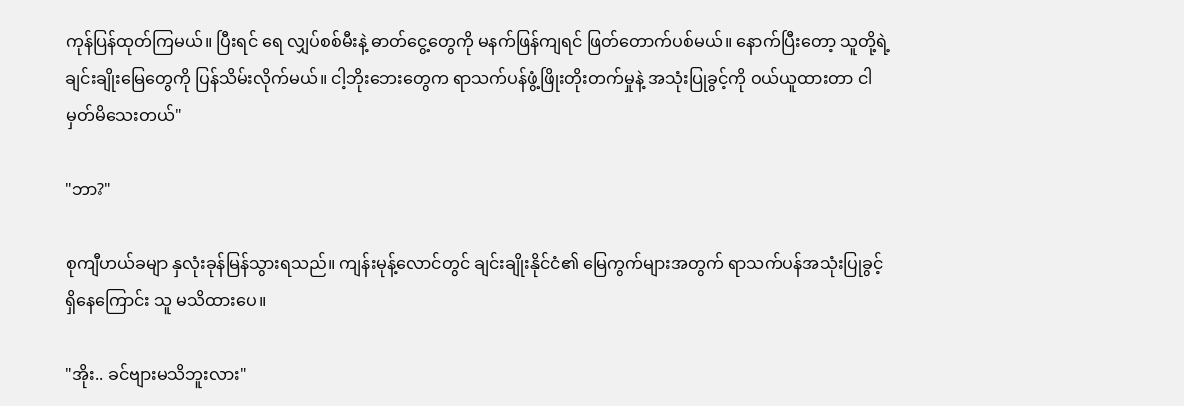ကုန်ပြန်ထုတ်ကြမယ်။ ပြီးရင် ရေ လျှပ်စစ်မီးနဲ့ ဓာတ်ငွေ့တွေကို မနက်ဖြန်ကျရင် ဖြတ်တောက်ပစ်မယ်။ နောက်ပြီးတော့ သူတို့ရဲ့ချင်းချိုးမြေတွေကို ပြန်သိမ်းလိုက်မယ်။ ငါ့ဘိုးဘေးတွေက ရာသက်ပန်ဖွံ့ဖြိုးတိုးတက်မှုနဲ့ အသုံးပြုခွင့်ကို ဝယ်ယူထားတာ ငါမှတ်မိသေးတယ်"

"ဘာ?"

စုကျီဟယ်ခမျာ နှလုံးခုန်မြန်သွားရသည်။ ကျန်းမုန့်လောင်တွင် ချင်းချိုးနိုင်ငံ၏ မြေကွက်များအတွက် ရာသက်ပန်အသုံးပြုခွင့်ရှိနေကြောင်း သူ မသိထားပေ။

"အိုး.. ခင်ဗျားမသိဘူးလား"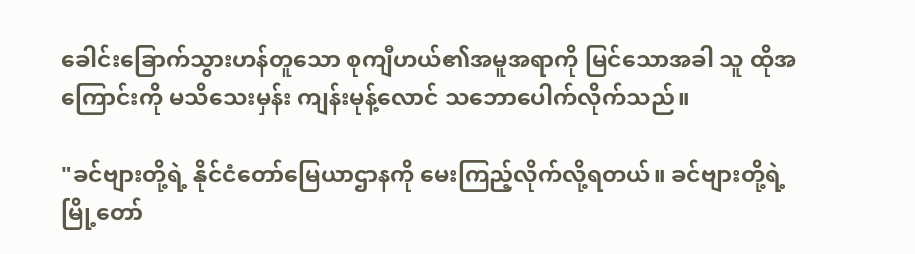ခေါင်းခြောက်သွားဟန်တူသော စုကျီဟယ်၏အမူအရာကို မြင်သောအခါ သူ ထိုအကြောင်းကို မသိသေးမှန်း ကျန်းမုန့်လောင် သဘောပေါက်လိုက်သည်။

"ခင်ဗျားတို့ရဲ့ နိုင်ငံတော်မြေယာဌာနကို မေးကြည့်လိုက်လို့ရတယ်။ ခင်ဗျားတို့ရဲ့မြို့တော်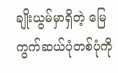ချိုးယွမ်မှာရှိတဲ့ မြေကွက်ဆယ်ပုံတစ်ပုံကို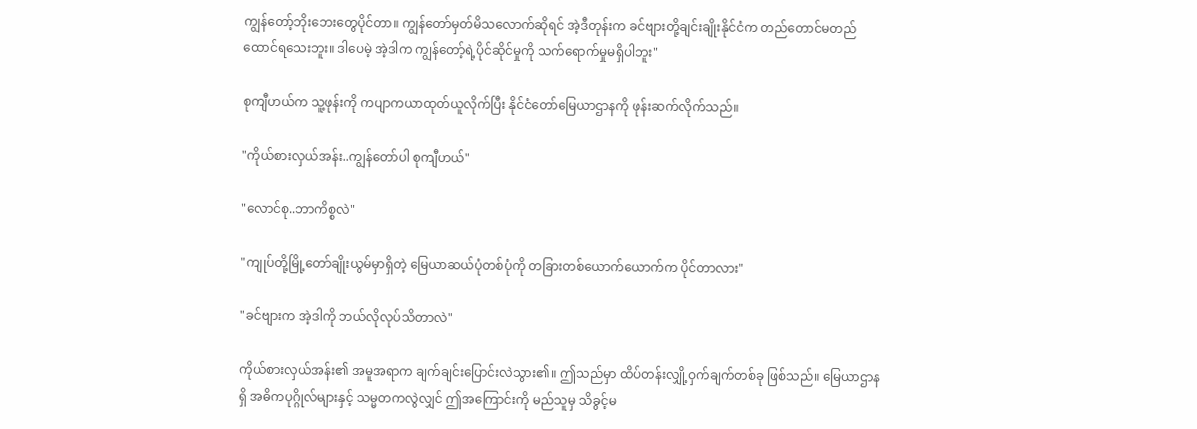ကျွန်တော့်ဘိုးဘေးတွေပိုင်တာ။ ကျွန်တော်မှတ်မိသလောက်ဆိုရင် အဲ့ဒီတုန်းက ခင်ဗျားတို့ချင်းချိုးနိုင်ငံက တည်တောင်မတည်ထောင်ရသေးဘူး။ ဒါပေမဲ့ အဲ့ဒါက ကျွန်တော့်ရဲ့ပိုင်ဆိုင်မှုကို သက်ရောက်မှုမရှိပါဘူး"

စုကျီဟယ်က သူ့ဖုန်းကို ကပျာကယာထုတ်ယူလိုက်ပြီး နိုင်ငံတော်မြေယာဌာနကို ဖုန်းဆက်လိုက်သည်။

"ကိုယ်စားလှယ်အန်း..ကျွန်တော်ပါ စုကျီဟယ်"

"လောင်စု..ဘာကိစ္စလဲ"

"ကျုပ်တို့မြို့တော်ချိုးယွမ်မှာရှိတဲ့ မြေယာဆယ်ပုံတစ်ပုံကို တခြားတစ်ယောက်ယောက်က ပိုင်တာလား"

"ခင်ဗျားက အဲ့ဒါကို ဘယ်လိုလုပ်သိတာလဲ"

ကိုယ်စားလှယ်အန်း၏ အမူအရာက ချက်ချင်းပြောင်းလဲသွား၏။ ဤသည်မှာ ထိပ်တန်းလျှို့ဝှက်ချက်တစ်ခု ဖြစ်သည်။ မြေယာဌာနရှိ အဓိကပုဂ္ဂိုလ်များနှင့် သမ္မတကလွဲလျှင် ဤအကြောင်းကို မည်သူမှ သိခွင့်မ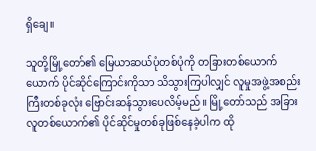ရှိချေ။

သူတို့မြို့တော်၏ မြေယာဆယ်ပုံတစ်ပုံကို တခြားတစ်ယောက်ယောက် ပိုင်ဆိုင်ကြောင်းကိုသာ သိသွားကြပါလျှင် လူမှုအဖွဲ့အစည်းကြီးတစ်ခုလုံး ဗြောင်းဆန်သွားပေလိမ့်မည်။ မြို့တော်သည် အခြားလူတစ်ယောက်၏ ပိုင်ဆိုင်မှုတစ်ခုဖြစ်နေခဲ့ပါက ထို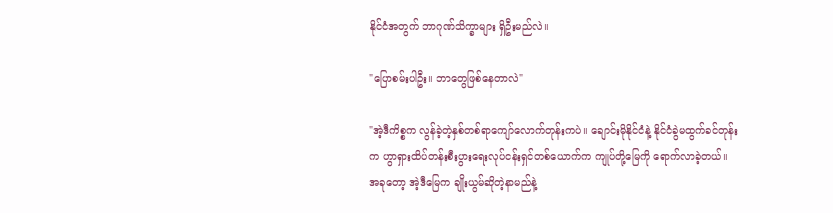နိုင်ငံအတွက် ဘာဂုဏ်သိက္ခာများ ရှိဦးမည်လဲ။

"ပြောစမ်းပါဦး။ ဘာတွေဖြစ်နေတာလဲ"

"အဲ့ဒီကိစ္စက လွန်ခဲ့တဲ့နှစ်တစ်ရာကျော်လောက်တုန်းကပဲ။ ချောင်းမိုနိုင်ငံနဲ့ နိုင်ငံခွဲမထွက်ခင်တုန်းက ဟွာရှားထိပ်တန်းစီးပွားရေးလုပ်ငန်းရှင်တစ်ယောက်က ကျုပ်တို့မြေကို ရောက်လာခဲ့တယ်။ အခုတော့ အဲ့ဒီမြေက ချိုးယွမ်ဆိုတဲ့နာမည်နဲ့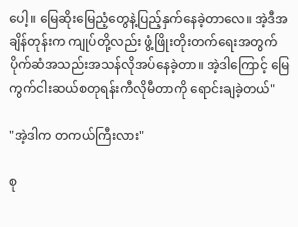ပေါ့။ မြေဆိုးမြေညံ့တွေနဲ့ပြည့်နှက်နေခဲ့တာလေ။ အဲ့ဒီအချိန်တုန်းက ကျုပ်တို့လည်း ဖွံ့ဖြိုးတိုးတက်ရေးအတွက် ပိုက်ဆံအသည်းအသန်လိုအပ်နေခဲ့တာ။ အဲ့ဒါကြောင့် မြေကွက်ငါးဆယ်စတုရန်းကီလိုမီတာကို ရောင်းချခဲ့တယ်"

"အဲ့ဒါက တကယ်ကြီးလား"

စု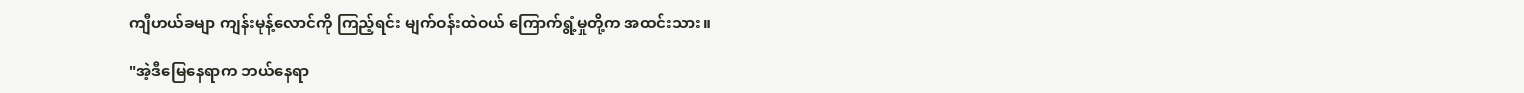ကျီဟယ်ခမျာ ကျန်းမုန့်လောင်ကို ကြည့်ရင်း မျက်ဝန်းထဲဝယ် ကြောက်ရွံ့မှုတို့က အထင်းသား။

"အဲ့ဒီမြေနေရာက ဘယ်နေရာ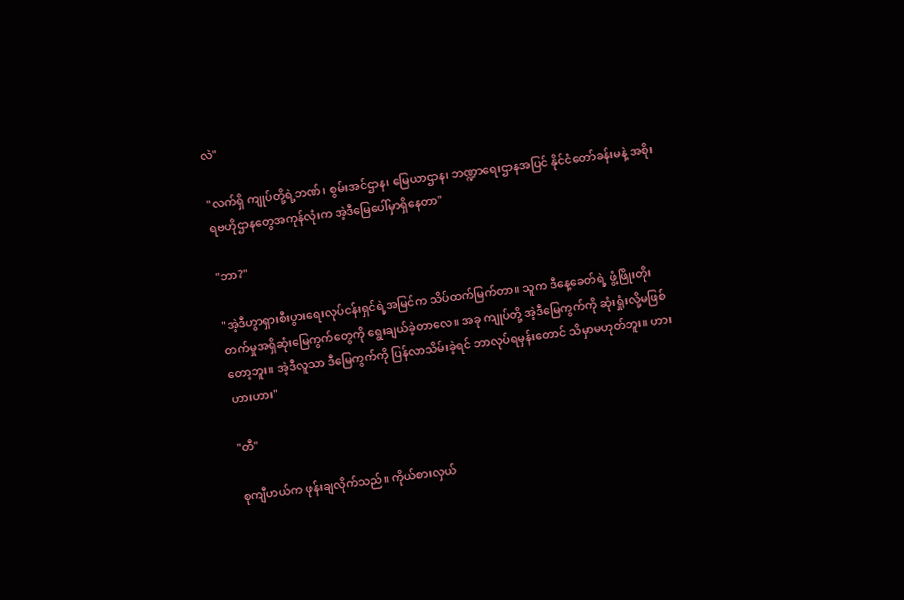လဲ"

"လက်ရှိ ကျုပ်တို့ရဲ့ဘဏ်၊ စွမ်းအင်ဌာန၊ မြေယာဌာန၊ ဘဏ္ဍာရေးဌာနအပြင် နိုင်ငံတော်ခန်းမနဲ့ အစိုးရဗဟိုဌာနတွေအကုန်လုံးက အဲ့ဒီမြေပေါ်မှာရှိနေတာ"

"ဘာ?"

"အဲ့ဒီဟွာရှားစီးပွားရေးလုပ်ငန်းရှင်ရဲ့အမြင်က သိပ်ထက်မြက်တာ။ သူက ဒီနေ့ခေတ်ရဲ့ ဖွံ့ဖြိုးတိုးတက်မှုအရှိဆုံးမြေကွက်တွေကို ရွေးချယ်ခဲ့တာလေ။ အခု ကျုပ်တို့ အဲ့ဒီမြေကွက်ကို ဆုံးရှုံးလို့မဖြစ်တော့ဘူး။ အဲ့ဒီလူသာ ဒီမြေကွက်ကို ပြန်လာသိမ်းခဲ့ရင် ဘာလုပ်ရမှန်းတောင် သိမှာမဟုတ်ဘူး။ ဟားဟားဟား"

"တီ"

စုကျီဟယ်က ဖုန်းချလိုက်သည်။ ကိုယ်စားလှယ်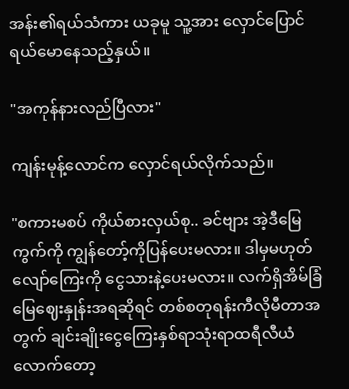အန်း၏ရယ်သံကား ယခုမူ သူ့အား လှောင်ပြောင်ရယ်မောနေသည့်နှယ်။

"အကုန်နားလည်ပြီလား"

ကျန်းမုန့်လောင်က လှောင်ရယ်လိုက်သည်။

"စကားမစပ် ကိုယ်စားလှယ်စု.. ခင်ဗျား အဲ့ဒီမြေကွက်ကို ကျွန်တော့်ကိုပြန်ပေးမလား။ ဒါမှမဟုတ် လျော်ကြေးကို ငွေသားနဲ့ပေးမလား။ လက်ရှိအိမ်ခြံမြေဈေးနှုန်းအရဆိုရင် တစ်စတုရန်းကီလိုမီတာအတွက် ချင်းချိုးငွေကြေးနှစ်ရာသုံးရာထရီလီယံလောက်တော့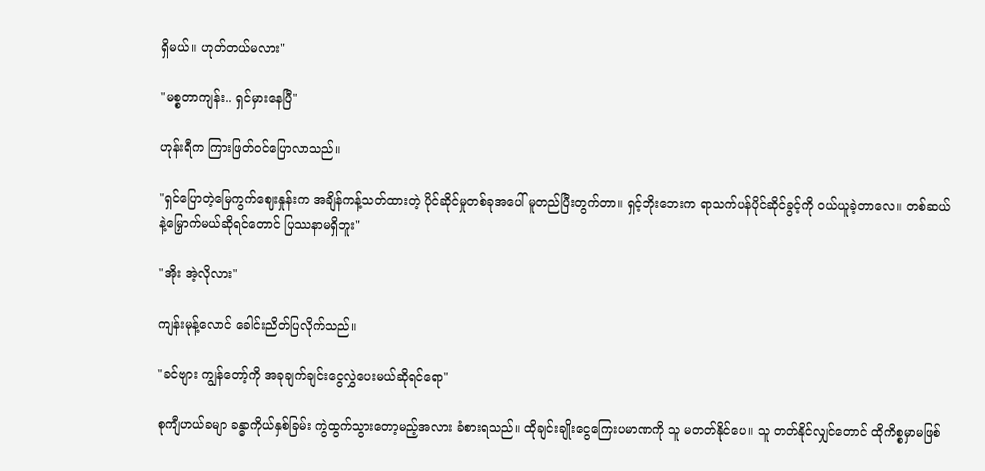ရှိမယ်။ ဟုတ်တယ်မလား"

"မစ္စတာကျန်း.. ရှင်မှားနေပြီ"

ဟုန်းရီက ကြားဖြတ်ဝင်ပြောလာသည်။

"ရှင်ပြောတဲ့မြေကွက်ဈေးနှုန်းက အချိန်ကန့်သတ်ထားတဲ့ ပိုင်ဆိုင်မှုတစ်ခုအပေါ် မူတည်ပြီးတွက်တာ။ ရှင့်ဘိုးဘေးက ရာသက်ပန်ပိုင်ဆိုင်ခွင့်ကို ဝယ်ယူခဲ့တာလေ။ တစ်ဆယ်နဲ့မြှောက်မယ်ဆိုရင်တောင် ပြဿနာမရှိဘူး"

"အိုး အဲ့လိုလား"

ကျန်းမုန့်လောင် ခေါင်းညိတ်ပြလိုက်သည်။

"ခင်ဗျား ကျွန်တော့်ကို အခုချက်ချင်းငွေလွှဲပေးမယ်ဆိုရင်ရော"

စုကျီဟယ်ခမျာ ခန္ဓာကိုယ်နှစ်ခြမ်း ကွဲထွက်သွားတော့မည့်အလား ခံစားရသည်။ ထိုချင်းချိုးငွေကြေးပမာဏကို သူ မတတ်နိုင်ပေ။ သူ တတ်နိုင်လျှင်တောင် ထိုကိစ္စမှာမဖြစ်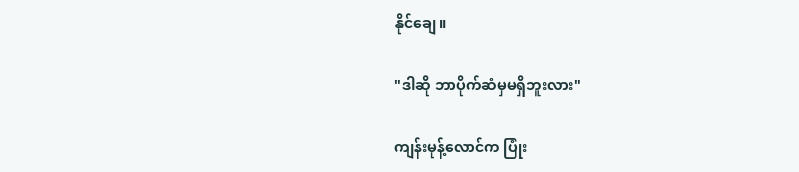နိုင်ချေ။

"ဒါဆို ဘာပိုက်ဆံမှမရှိဘူးလား"

ကျန်းမုန့်လောင်က ပြုံး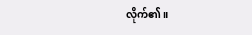လိုက်၏။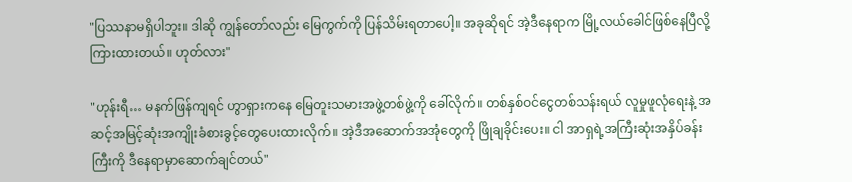"ပြဿနာမရှိပါဘူး။ ဒါဆို ကျွန်တော်လည်း မြေကွက်ကို ပြန်သိမ်းရတာပေါ့။ အခုဆိုရင် အဲ့ဒီနေရာက မြို့လယ်ခေါင်ဖြစ်နေပြီလို့ကြားထားတယ်။ ဟုတ်လား"

"ဟုန်းရီ… မနက်ဖြန်ကျရင် ဟွာရှားကနေ မြေတူးသမားအဖွဲ့တစ်ဖွဲ့ကို ခေါ်လိုက်။ တစ်နှစ်ဝင်ငွေတစ်သန်းရယ် လူမှုဖူလုံရေးနဲ့ အဆင့်အမြင့်ဆုံးအကျိုးခံစားခွင့်တွေပေးထားလိုက်။ အဲ့ဒီအဆောက်အအုံတွေကို ဖြိုချခိုင်းပေး။ ငါ အာရှရဲ့အကြီးဆုံးအနှိပ်ခန်းကြီးကို ဒီနေရာမှာဆောက်ချင်တယ်"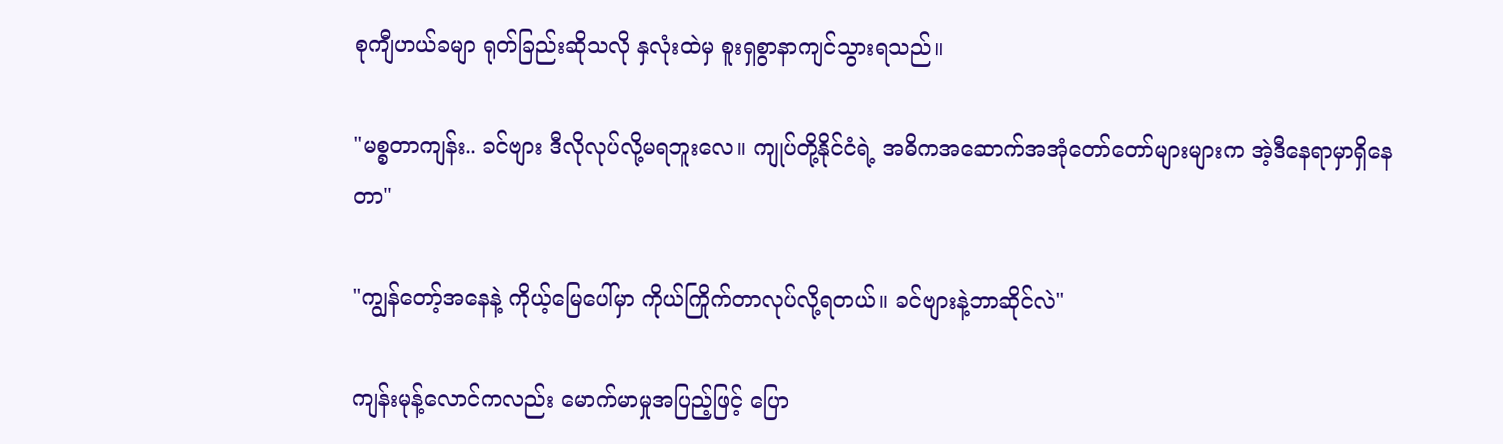စုကျီဟယ်ခမျာ ရုတ်ခြည်းဆိုသလို နှလုံးထဲမှ စူးရှစွာနာကျင်သွားရသည်။

"မစ္စတာကျန်း.. ခင်ဗျား ဒီလိုလုပ်လို့မရဘူးလေ။ ကျုပ်တို့နိုင်ငံရဲ့ အဓိကအဆောက်အအုံတော်တော်များများက အဲ့ဒီနေရာမှာရှိနေတာ"

"ကျွန်တော့်အနေနဲ့ ကိုယ့်မြေပေါ်မှာ ကိုယ်ကြိုက်တာလုပ်လို့ရတယ်။ ခင်ဗျားနဲ့ဘာဆိုင်လဲ"

ကျန်းမုန့်လောင်ကလည်း မောက်မာမှုအပြည့်ဖြင့်‌ ပြော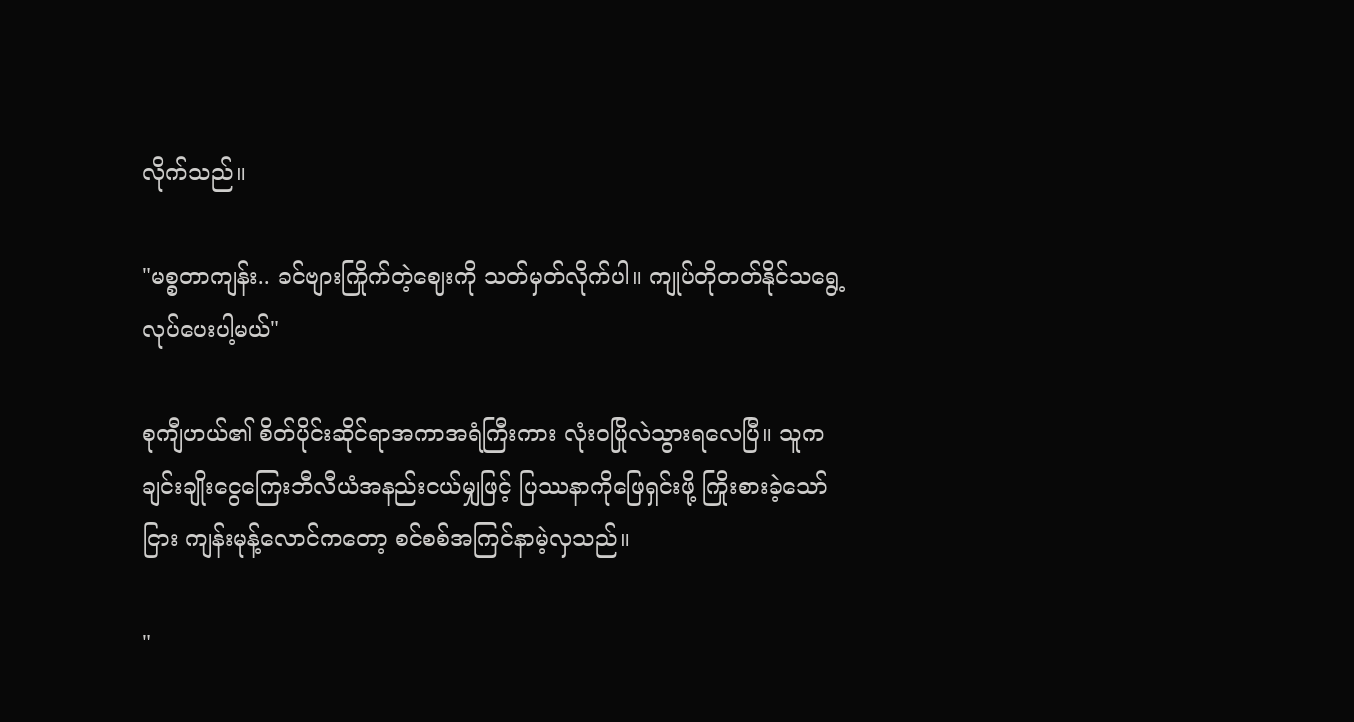လိုက်သည်။

"မစ္စတာကျန်း.. ခင်ဗျားကြိုက်တဲ့ဈေးကို သတ်မှတ်လိုက်ပါ။ ကျုပ်တိုတတ်နိုင်သရွေ့ လုပ်ပေးပါ့မယ်"

စုကျီဟယ်၏ စိတ်ပိုင်းဆိုင်ရာအကာအရံကြီးကား လုံးဝပြိုလဲသွားရလေပြီ။ သူက ချင်းချိုးငွေကြေးဘီလီယံအနည်းငယ်မျှဖြင့် ပြဿနာကိုဖြေရှင်းဖို့ ကြိုးစားခဲ့သော်ငြား ကျန်းမုန့်လောင်ကတော့ စင်စစ်အကြင်နာမဲ့လှသည်။

"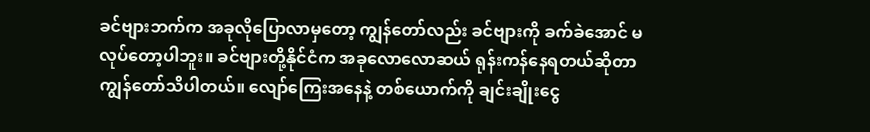ခင်ဗျားဘက်က အခုလိုပြောလာမှတော့ ကျွန်တော်လည်း ခင်ဗျားကို ခက်ခဲအောင် မလုပ်တော့ပါဘူး။ ခင်ဗျားတို့နိုင်ငံက အခုလောလောဆယ် ရုန်းကန်နေရတယ်ဆိုတာ ကျွန်တော်သိပါတယ်။ လျော်ကြေးအနေနဲ့ တစ်ယောက်ကို ချင်းချိုးငွေ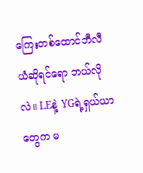ကြေးတစ်ထောင်ဘီလီယံဆိုရင်ရော ဘယ်လိုလဲ။ LEနဲ့ YGရဲ့ရှယ်ယာတွေက မ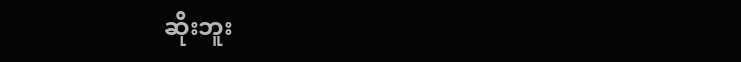ဆိုးဘူး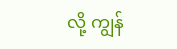လို့ ကျွန်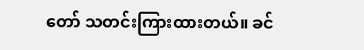တော် သတင်းကြားထားတယ်။ ခင်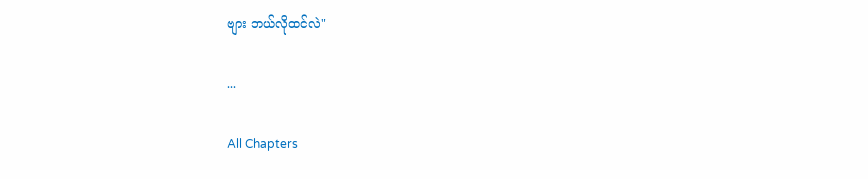ဗျား ဘယ်လိုထင်လဲ"

...

All Chapters